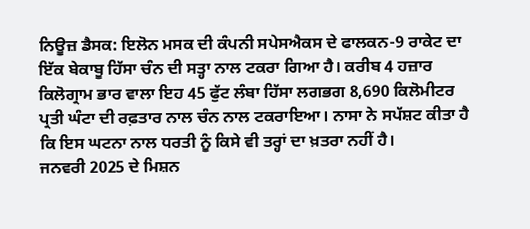ਨਿਊਜ਼ ਡੈਸਕ: ਇਲੋਨ ਮਸਕ ਦੀ ਕੰਪਨੀ ਸਪੇਸਐਕਸ ਦੇ ਫਾਲਕਨ-9 ਰਾਕੇਟ ਦਾ ਇੱਕ ਬੇਕਾਬੂ ਹਿੱਸਾ ਚੰਨ ਦੀ ਸਤ੍ਹਾ ਨਾਲ ਟਕਰਾ ਗਿਆ ਹੈ। ਕਰੀਬ 4 ਹਜ਼ਾਰ ਕਿਲੋਗ੍ਰਾਮ ਭਾਰ ਵਾਲਾ ਇਹ 45 ਫੁੱਟ ਲੰਬਾ ਹਿੱਸਾ ਲਗਭਗ 8,690 ਕਿਲੋਮੀਟਰ ਪ੍ਰਤੀ ਘੰਟਾ ਦੀ ਰਫ਼ਤਾਰ ਨਾਲ ਚੰਨ ਨਾਲ ਟਕਰਾਇਆ। ਨਾਸਾ ਨੇ ਸਪੱਸ਼ਟ ਕੀਤਾ ਹੈ ਕਿ ਇਸ ਘਟਨਾ ਨਾਲ ਧਰਤੀ ਨੂੰ ਕਿਸੇ ਵੀ ਤਰ੍ਹਾਂ ਦਾ ਖ਼ਤਰਾ ਨਹੀਂ ਹੈ।
ਜਨਵਰੀ 2025 ਦੇ ਮਿਸ਼ਨ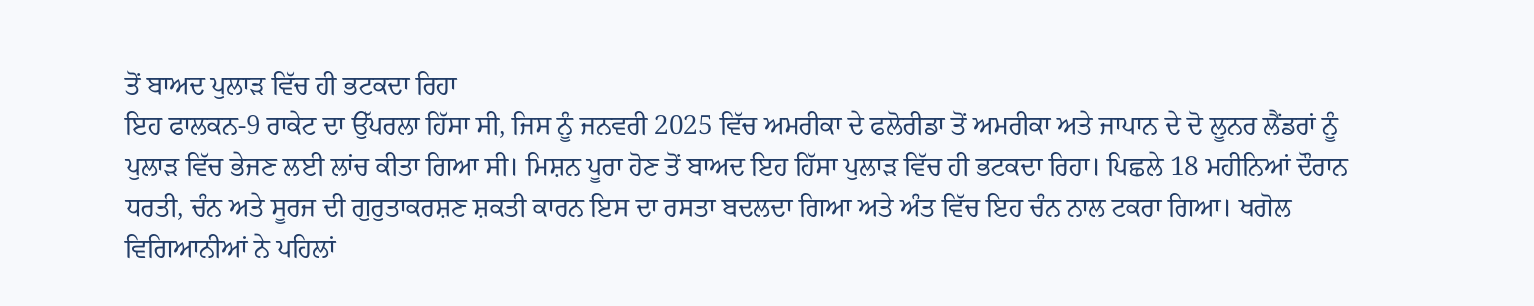ਤੋਂ ਬਾਅਦ ਪੁਲਾੜ ਵਿੱਚ ਹੀ ਭਟਕਦਾ ਰਿਹਾ
ਇਹ ਫਾਲਕਨ-9 ਰਾਕੇਟ ਦਾ ਉੱਪਰਲਾ ਹਿੱਸਾ ਸੀ, ਜਿਸ ਨੂੰ ਜਨਵਰੀ 2025 ਵਿੱਚ ਅਮਰੀਕਾ ਦੇ ਫਲੋਰੀਡਾ ਤੋਂ ਅਮਰੀਕਾ ਅਤੇ ਜਾਪਾਨ ਦੇ ਦੋ ਲੂਨਰ ਲੈਂਡਰਾਂ ਨੂੰ ਪੁਲਾੜ ਵਿੱਚ ਭੇਜਣ ਲਈ ਲਾਂਚ ਕੀਤਾ ਗਿਆ ਸੀ। ਮਿਸ਼ਨ ਪੂਰਾ ਹੋਣ ਤੋਂ ਬਾਅਦ ਇਹ ਹਿੱਸਾ ਪੁਲਾੜ ਵਿੱਚ ਹੀ ਭਟਕਦਾ ਰਿਹਾ। ਪਿਛਲੇ 18 ਮਹੀਨਿਆਂ ਦੌਰਾਨ ਧਰਤੀ, ਚੰਨ ਅਤੇ ਸੂਰਜ ਦੀ ਗੁਰੁਤਾਕਰਸ਼ਣ ਸ਼ਕਤੀ ਕਾਰਨ ਇਸ ਦਾ ਰਸਤਾ ਬਦਲਦਾ ਗਿਆ ਅਤੇ ਅੰਤ ਵਿੱਚ ਇਹ ਚੰਨ ਨਾਲ ਟਕਰਾ ਗਿਆ। ਖਗੋਲ ਵਿਗਿਆਨੀਆਂ ਨੇ ਪਹਿਲਾਂ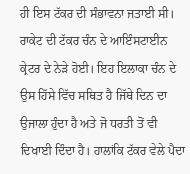ਹੀ ਇਸ ਟੱਕਰ ਦੀ ਸੰਭਾਵਨਾ ਜਤਾਈ ਸੀ।
ਰਾਕੇਟ ਦੀ ਟੱਕਰ ਚੰਨ ਦੇ ਆਇੰਸਟਾਈਨ ਕ੍ਰੇਟਰ ਦੇ ਨੇੜੇ ਹੋਈ। ਇਹ ਇਲਾਕਾ ਚੰਨ ਦੇ ਉਸ ਹਿੱਸੇ ਵਿੱਚ ਸਥਿਤ ਹੈ ਜਿੱਥੇ ਦਿਨ ਦਾ ਉਜਾਲਾ ਹੁੰਦਾ ਹੈ ਅਤੇ ਜੋ ਧਰਤੀ ਤੋਂ ਵੀ ਦਿਖਾਈ ਦਿੰਦਾ ਹੈ। ਹਾਲਾਂਕਿ ਟੱਕਰ ਵੇਲੇ ਪੈਦਾ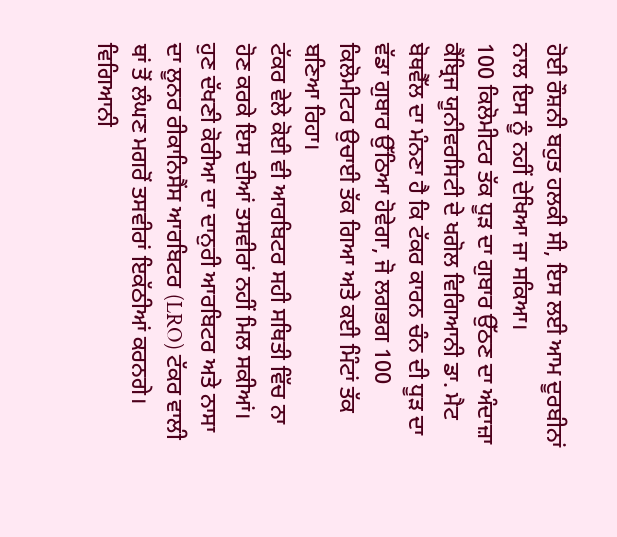ਹੋਈ ਰੌਸ਼ਨੀ ਬਹੁਤ ਹਲਕੀ ਸੀ, ਇਸ ਲਈ ਆਮ ਦੂਰਬੀਨਾਂ ਨਾਲ ਇਸ ਨੂੰ ਨਹੀਂ ਦੇਖਿਆ ਜਾ ਸਕਿਆ।
100 ਕਿਲੋਮੀਟਰ ਤੱਕ ਧੂੜ ਦਾ ਗੁਬਾਰ ਉੱਠਣ ਦਾ ਅੰਦਾਜ਼ਾ
ਕੈਂਬ੍ਰਿਜ ਯੂਨੀਵਰਸਿਟੀ ਦੇ ਖਗੋਲ ਵਿਗਿਆਨੀ ਡਾ. ਮੈਟ ਬੋਥਵੈੱਲ ਦਾ ਮੰਨਣਾ ਹੈ ਕਿ ਟੱਕਰ ਕਾਰਨ ਚੰਨ ਦੀ ਧੂੜ ਦਾ ਵੱਡਾ ਗੁਬਾਰ ਉੱਠਿਆ ਹੋਵੇਗਾ, ਜੋ ਲਗਭਗ 100 ਕਿਲੋਮੀਟਰ ਉਚਾਈ ਤੱਕ ਗਿਆ ਅਤੇ ਕਈ ਮਿੰਟਾਂ ਤੱਕ ਬਣਿਆ ਰਿਹਾ।
ਟੱਕਰ ਵੇਲੇ ਕੋਈ ਵੀ ਆਰਬਿਟਰ ਸਹੀ ਸਥਿਤੀ ਵਿੱਚ ਨਾ ਹੋਣ ਕਰਕੇ ਇਸ ਦੀਆਂ ਤਸਵੀਰਾਂ ਨਹੀਂ ਮਿਲ ਸਕੀਆਂ। ਹੁਣ ਦੱਖਣੀ ਕੋਰੀਆ ਦਾ ਦਾਨੁਰੀ ਆਰਬਿਟਰ ਅਤੇ ਨਾਸਾ ਦਾ ਲੂਨਰ ਰੀਕਾਨਿਸੈਂਸ ਆਰਬਿਟਰ (LRO) ਟੱਕਰ ਵਾਲੀ ਥਾਂ ਤੋਂ ਲੰਘਣ ਮਗਰੋਂ ਤਸਵੀਰਾਂ ਇਕੱਠੀਆਂ ਕਰਨਗੇ। ਵਿਗਿਆਨੀ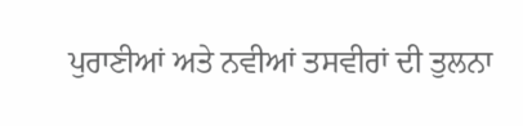ਪੁਰਾਣੀਆਂ ਅਤੇ ਨਵੀਆਂ ਤਸਵੀਰਾਂ ਦੀ ਤੁਲਨਾ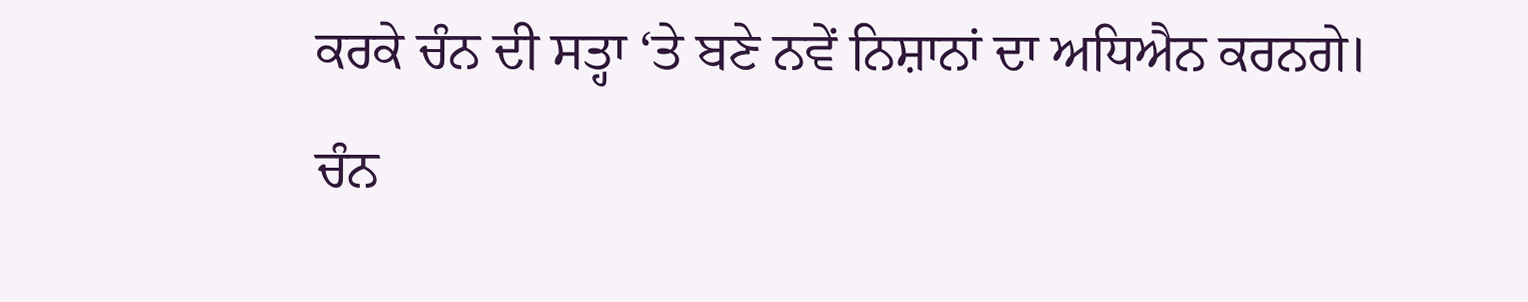ਕਰਕੇ ਚੰਨ ਦੀ ਸਤ੍ਹਾ ‘ਤੇ ਬਣੇ ਨਵੇਂ ਨਿਸ਼ਾਨਾਂ ਦਾ ਅਧਿਐਨ ਕਰਨਗੇ।
ਚੰਨ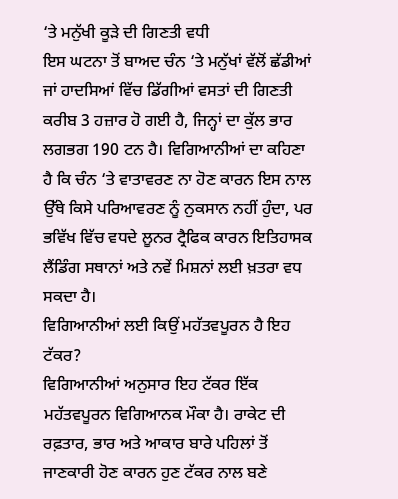‘ਤੇ ਮਨੁੱਖੀ ਕੂੜੇ ਦੀ ਗਿਣਤੀ ਵਧੀ
ਇਸ ਘਟਨਾ ਤੋਂ ਬਾਅਦ ਚੰਨ ‘ਤੇ ਮਨੁੱਖਾਂ ਵੱਲੋਂ ਛੱਡੀਆਂ ਜਾਂ ਹਾਦਸਿਆਂ ਵਿੱਚ ਡਿੱਗੀਆਂ ਵਸਤਾਂ ਦੀ ਗਿਣਤੀ ਕਰੀਬ 3 ਹਜ਼ਾਰ ਹੋ ਗਈ ਹੈ, ਜਿਨ੍ਹਾਂ ਦਾ ਕੁੱਲ ਭਾਰ ਲਗਭਗ 190 ਟਨ ਹੈ। ਵਿਗਿਆਨੀਆਂ ਦਾ ਕਹਿਣਾ ਹੈ ਕਿ ਚੰਨ ‘ਤੇ ਵਾਤਾਵਰਣ ਨਾ ਹੋਣ ਕਾਰਨ ਇਸ ਨਾਲ ਉੱਥੇ ਕਿਸੇ ਪਰਿਆਵਰਣ ਨੂੰ ਨੁਕਸਾਨ ਨਹੀਂ ਹੁੰਦਾ, ਪਰ ਭਵਿੱਖ ਵਿੱਚ ਵਧਦੇ ਲੂਨਰ ਟ੍ਰੈਫਿਕ ਕਾਰਨ ਇਤਿਹਾਸਕ ਲੈਂਡਿੰਗ ਸਥਾਨਾਂ ਅਤੇ ਨਵੇਂ ਮਿਸ਼ਨਾਂ ਲਈ ਖ਼ਤਰਾ ਵਧ ਸਕਦਾ ਹੈ।
ਵਿਗਿਆਨੀਆਂ ਲਈ ਕਿਉਂ ਮਹੱਤਵਪੂਰਨ ਹੈ ਇਹ ਟੱਕਰ?
ਵਿਗਿਆਨੀਆਂ ਅਨੁਸਾਰ ਇਹ ਟੱਕਰ ਇੱਕ ਮਹੱਤਵਪੂਰਨ ਵਿਗਿਆਨਕ ਮੌਕਾ ਹੈ। ਰਾਕੇਟ ਦੀ ਰਫ਼ਤਾਰ, ਭਾਰ ਅਤੇ ਆਕਾਰ ਬਾਰੇ ਪਹਿਲਾਂ ਤੋਂ ਜਾਣਕਾਰੀ ਹੋਣ ਕਾਰਨ ਹੁਣ ਟੱਕਰ ਨਾਲ ਬਣੇ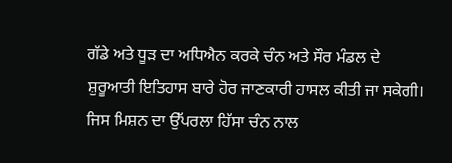ਗੱਡੇ ਅਤੇ ਧੂੜ ਦਾ ਅਧਿਐਨ ਕਰਕੇ ਚੰਨ ਅਤੇ ਸੌਰ ਮੰਡਲ ਦੇ ਸ਼ੁਰੂਆਤੀ ਇਤਿਹਾਸ ਬਾਰੇ ਹੋਰ ਜਾਣਕਾਰੀ ਹਾਸਲ ਕੀਤੀ ਜਾ ਸਕੇਗੀ।
ਜਿਸ ਮਿਸ਼ਨ ਦਾ ਉੱਪਰਲਾ ਹਿੱਸਾ ਚੰਨ ਨਾਲ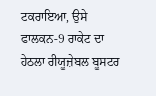ਟਕਰਾਇਆ, ਉਸੇ ਫਾਲਕਨ-9 ਰਾਕੇਟ ਦਾ ਹੇਠਲਾ ਰੀਯੂਜ਼ੇਬਲ ਬੂਸਟਰ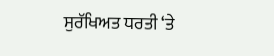ਸੁਰੱਖਿਅਤ ਧਰਤੀ ‘ਤੇ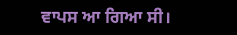ਵਾਪਸ ਆ ਗਿਆ ਸੀ।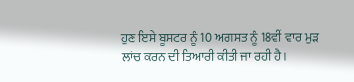ਹੁਣ ਇਸੇ ਬੂਸਟਰ ਨੂੰ 10 ਅਗਸਤ ਨੂੰ 18ਵੀਂ ਵਾਰ ਮੁੜ ਲਾਂਚ ਕਰਨ ਦੀ ਤਿਆਰੀ ਕੀਤੀ ਜਾ ਰਹੀ ਹੈ।